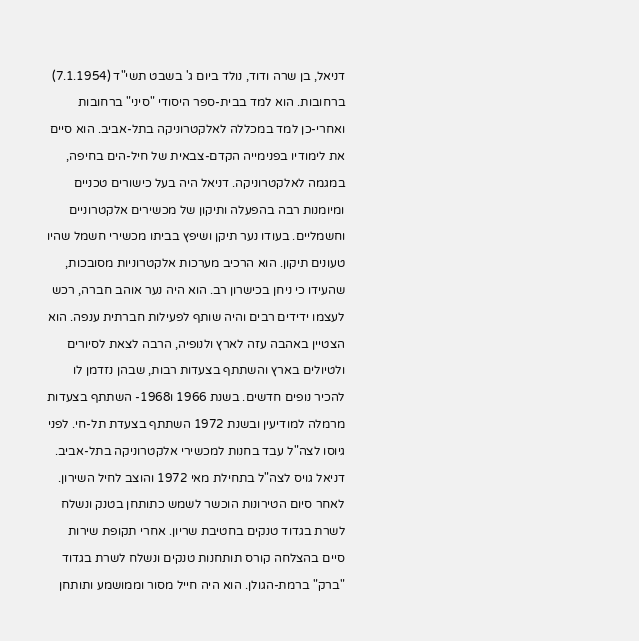דניאל, בן שרה ודוד, נולד ביום ג' בשבט תשי"ד (7.1.1954) ברחובות. הוא למד בבית-ספר היסודי "סיני" ברחובות ואחרי-כן למד במכללה לאלקטרוניקה בתל-אביב. הוא סיים את לימודיו בפנימייה הקדם-צבאית של חיל-הים בחיפה, במגמה לאלקטרוניקה. דניאל היה בעל כישורים טכניים ומיומנות רבה בהפעלה ותיקון של מכשירים אלקטרוניים וחשמליים. בעודו נער תיקן ושיפץ בביתו מכשירי חשמל שהיו טעונים תיקון. הוא הרכיב מערכות אלקטרוניות מסובכות, שהעידו כי ניחן בכישרון רב. הוא היה נער אוהב חברה, רכש לעצמו ידידים רבים והיה שותף לפעילות חברתית ענפה. הוא הצטיין באהבה עזה לארץ ולנופיה, הרבה לצאת לסיורים ולטיולים בארץ והשתתף בצעדות רבות, שבהן נזדמן לו להכיר נופים חדשים. בשנת 1966 ו1968- השתתף בצעדות מרמלה למודיעין ובשנת 1972 השתתף בצעדת תל-חי. לפני גיוסו לצה"ל עבד בחנות למכשירי אלקטרוניקה בתל-אביב.
דניאל גויס לצה"ל בתחילת מאי 1972 והוצב לחיל השירון. לאחר סיום הטירונות הוכשר לשמש כתותחן בטנק ונשלח לשרת בגדוד טנקים בחטיבת שריון. אחרי תקופת שירות סיים בהצלחה קורס תותחנות טנקים ונשלח לשרת בגדוד "ברק" ברמת-הגולן. הוא היה חייל מסור וממושמע ותותחן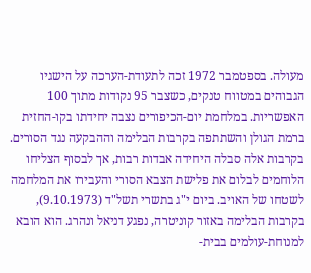מעולה. בספטמבר 1972 זכה לתעודת-הערכה על הישגיו הגבוהים במטווח טנקים, כשצבר 95 נקודות מתוך 100 האפשריות. במלחמת יום-הכיפורים נצבה יחידתו בקו-החזית ברמת הגולן והשתתפה בקרבות הבלימה וההבקעה נגד הסורים. בקרבות אלה סבלה היחידה אבדות רבות, אך לבסוף הצליחו הלוחמים לבלום את פלישת הצבא הסורי והעבירו את המלחמה לשטחו של האויב. ביום י"ג בתשרי תשל"ד (9.10.1973), בקרבות הבלימה באזור קוניטרה, נפגע דניאל ונהרג. הוא הובא למנוחת-עולמים בבית-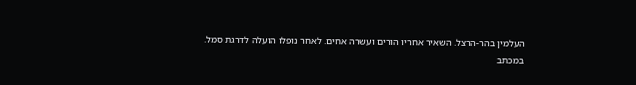העלמין בהר-הרצל. השאיר אחריו הורים ועשרה אחים. לאחר נופלו הועלה לדרגת סמל.
במכתב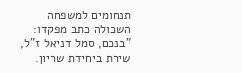תנחומים למשפחה השכולה כתב מפקדו: "בנכם, סמל דניאל ז"ל, שירת ביחידת שריון.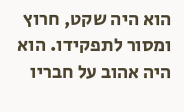הוא היה שקט, חרוץ ומסור לתפקידו. הוא היה אהוב על חבריו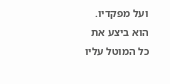ועל מפקדיו. הוא ביצע את כל המוטל עליו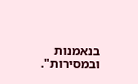בנאמנות ובמסירות".